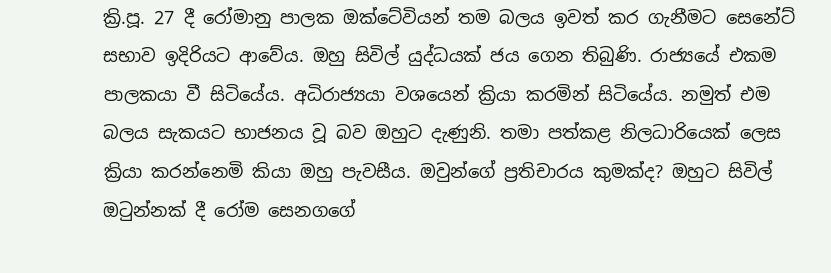ක්‍රි.පූ. 27 දී රෝමානු පාලක ඔක්ටේවියන් තම බලය ඉවත් කර ගැනීමට සෙනේට් සභාව ඉදිරියට ආවේය. ඔහු සිවිල් යුද්ධයක් ජය ගෙන තිබුණි. රාජ්‍යයේ එකම පාලකයා වී සිටියේය. අධිරාජ්‍යයා වශයෙන් ක්‍රියා කරමින් සිටියේය. නමුත් එම බලය සැකයට භාජනය වූ බව ඔහුට දැණුනි. තමා පත්කළ නිලධාරියෙක් ලෙස ක්‍රියා කරන්නෙමි කියා ඔහු පැවසීය. ඔවුන්ගේ ප්‍රතිචාරය කුමක්ද? ඔහුට සිවිල් ඔටුන්නක් දී රෝම සෙනගගේ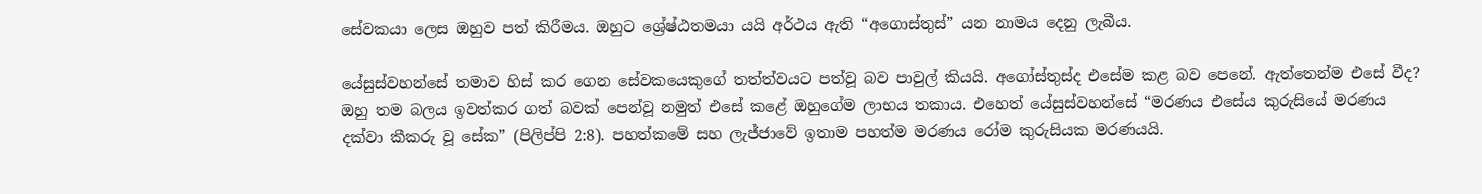සේවකයා ලෙස ඔහුව පත් කිරීමය. ඔහුට ශ්‍රේෂ්ඨතමයා යයි අර්ථය ඇති “අගොස්තුස්” යන නාමය දෙනු ලැබීය.

යේසුස්වහන්සේ තමාව හිස් කර ගෙන සේවකයෙකුගේ තත්ත්වයට පත්වූ බව පාවුල් කියයි. අගෝස්තුස්ද එසේම කළ බව පෙනේ. ඇත්තෙන්ම එසේ වීද? ඔහු තම බලය ඉවත්කර ගත් බවක් පෙන්වූ නමුත් එසේ කළේ ඔහුගේම ලාභය තකාය. එහෙත් යේසුස්වහන්සේ “මරණය එසේය කුරුසියේ මරණය දක්වා කීකරු වූ සේක” (පිලිප්පි 2:8). පහත්කමේ සහ ලැජ්ජාවේ ඉතාම පහත්ම මරණය රෝම කුරුසියක මරණයයි.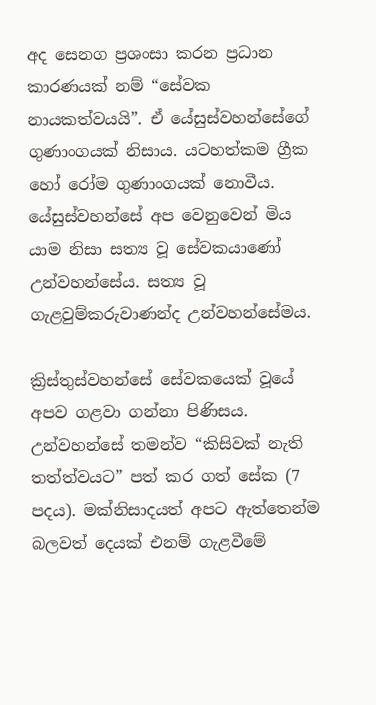අද සෙනග ප්‍රශංසා කරන ප්‍රධාන කාරණයක් නම් “සේවක නායකත්වයයි”. ඒ යේසුස්වහන්සේගේ ගුණාංගයක් නිසාය. යටහත්කම ග්‍රීක හෝ රෝම ගුණාංගයක් නොවීය. යේසුස්වහන්සේ අප වෙනුවෙන් මිය යාම නිසා සත්‍ය වූ සේවකයාණෝ උන්වහන්සේය. සත්‍ය වූ ගැළවුම්කරුවාණන්ද උන්වහන්සේමය.

ක්‍රිස්තුස්වහන්සේ සේවකයෙක් වූයේ අපව ගළවා ගන්නා පිණිසය. උන්වහන්සේ තමන්ව “කිසිවක් නැති තත්ත්වයට” පත් කර ගත් සේක (7 පදය). මක්නිසාදයත් අපට ඇත්තෙන්ම බලවත් දෙයක් එනම් ගැළවීමේ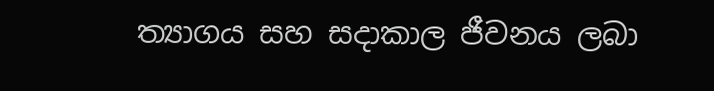ත්‍යාගය සහ සදාකාල ජීවනය ලබා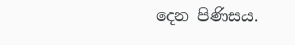දෙන පිණිසය.